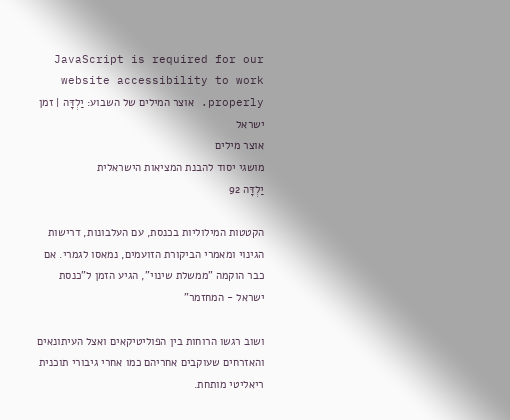JavaScript is required for our website accessibility to work properly. אוצר המילים של השבוע: יַלְדָּה | זמן ישראל
אוצר מילים
מושגי יסוד להבנת המציאות הישראלית
יַלְדָּה 92

הקטטות המילוליות בכנסת, עם העלבונות, דרישות הגינוי ומאמרי הביקורת הזועמים, נמאסו לגמרי. אם כבר הוקמה "ממשלת שינוי", הגיע הזמן ל"כנסת ישראל - המחזמר"

ושוב רגשו הרוחות בין הפוליטיקאים ואצל העיתונאים והאזרחים שעוקבים אחריהם כמו אחרי גיבורי תוכנית ריאליטי מותחת.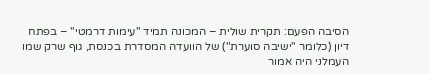הסיבה הפעם: תקרית שולית – המכונה תמיד "עימות דרמטי" – בפתח דיון (כלומר "ישיבה סוערת") של הוועדה המסדרת בכנסת, גוף שרק שמו העמלני היה אמור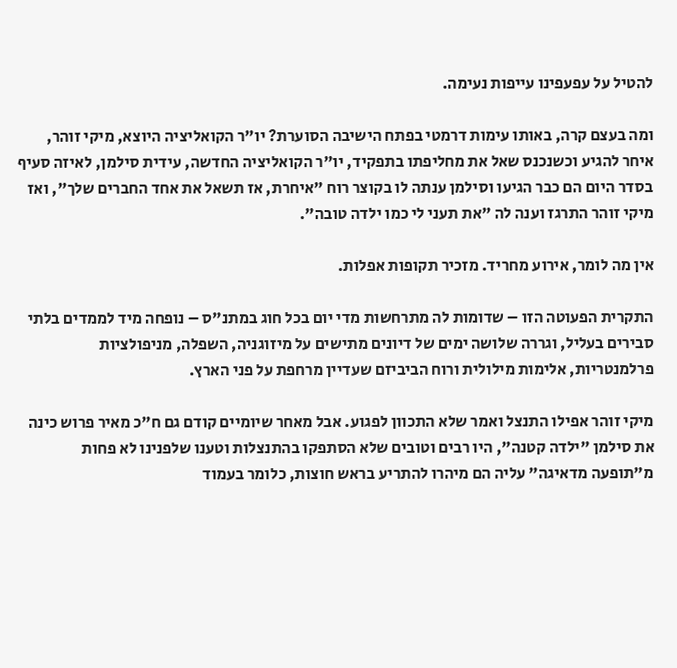להטיל על עפעפינו עייפות נעימה.

ומה בעצם קרה, באותו עימות דרמטי בפתח הישיבה הסוערת? יו"ר הקואליציה היוצא, מיקי זוהר, איחר להגיע וכשנכנס שאל את מחליפתו בתפקיד, יו"ר הקואליציה החדשה, עידית סילמן, לאיזה סעיף בסדר היום הם כבר הגיעו וסילמן ענתה לו בקוצר רוח "איחרת, אז תשאל את אחד החברים שלך", ואז מיקי זוהר התרגז וענה לה "את תעני לי כמו ילדה טובה".

אין מה לומר, אירוע מחריד. מזכיר תקופות אפלות.

התקרית הפעוטה הזו – שדומות לה מתרחשות מדי יום בכל חוג במתנ"ס – נופחה מיד לממדים בלתי סבירים בעליל, וגררה שלושה ימים של דיונים מתישים על מיזוגניה, השפלה, מניפולציות פרלמנטריות, אלימות מילולית ורוח הביביזם שעדיין מרחפת על פני הארץ.

מיקי זוהר אפילו התנצל ואמר שלא התכוון לפגוע. אבל מאחר שיומיים קודם גם ח"כ מאיר פרוש כינה את סילמן "ילדה קטנה", היו רבים וטובים שלא הסתפקו בהתנצלות וטענו שלפנינו לא פחות מ"תופעה מדאיגה" עליה הם מיהרו להתריע בראש חוצות, כלומר בעמוד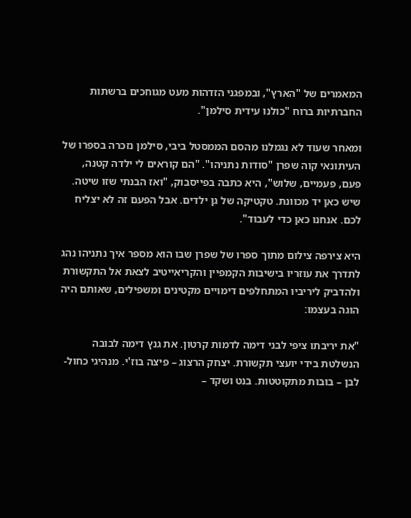המאמרים של "הארץ", ובמפגני הזדהות מעט מגוחכים ברשתות החברתיות ברוח "כולנו עידית סילמן".

ומאחר שעוד לא נגמלנו מהסם הממסטל ביבי, סילמן נזכרה בספרו של העיתונאי קוה שפרן "סודות נתניהו". "הם קוראים לי ילדה קטנה, פעם, פעמיים, שלוש", היא כתבה בפייסבוק, "ואז הבנתי שזו שיטה. שיש כאן יד מכוונת. טקטיקה של גן ילדים. אבל הפעם זה לא יצליח לכם. אנחנו כאן כדי לעבוד".

היא צירפה צילום מתוך ספרו של שפרן שבו הוא מספר איך נתניהו נהג לתדרך את עוזריו בישיבות הקמפיין והקריאייטיב לצאת אל התקשורת ולהדביק ליריביו המתחלפים דימויים מקטינים ומשפילים, שאותם היה הוגה בעצמו:

"את יריבתו ציפי לבני דימה לדמות קרטון. את גנץ דימה לבובה הנשלטת בידי יועצי תקשורת. יצחק הרצוג – פיצה בוז'י. מנהיגי כחול-לבן – בובות מתקוטטות. בנט ושקד –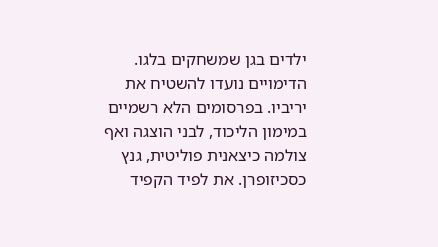ילדים בגן שמשחקים בלגו. הדימויים נועדו להשטיח את יריביו. בפרסומים הלא רשמיים במימון הליכוד, לבני הוצגה ואף צולמה כיצאנית פוליטית, גנץ כסכיזופרן. את לפיד הקפיד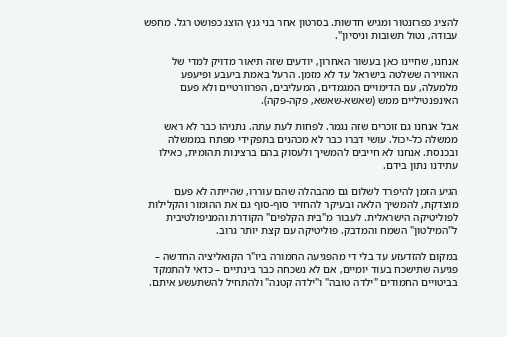להציג כפרזנטור ומגיש חדשות. בסרטון אחר בני גנץ הוצג כפושט רגל. מחפש עבודה, נטול תשובות וניסיון".

אנחנו, שחיינו כאן בעשור האחרון, יודעים שזה תיאור מדויק למדי של האווירה ששלטה בישראל עד לא מזמן. הרעל באמת ביעבע ופיעפע מלמעלה, עם הדימויים המגמדים, המעליבים, הפרוורטיים ולא פעם האינפנטיליים ממש (שאשא-שאשא, פקה-פקה).

אבל אנחנו גם זוכרים שזה נגמר. לפחות לעת עתה. נתניהו כבר לא ראש ממשלה כל-יכול. עושי דברו כבר לא מכהנים בתפקידי מפתח בממשלה ובכנסת. אנחנו לא חייבים להמשיך ולעסוק בהם ברצינות תהומית, כאילו עתידנו נתון בידם.

הגיע הזמן להיפרד לשלום גם מהבהלה שהם עוררו, שהייתה לא פעם מוצדקת, להמשיך הלאה ובעיקר להחזיר סוף-סוף גם את ההומור והקלילות לפוליטיקה הישראלית. לעבור מ"בית הקלפים" הקודרת והמניפולטיבית ל"המילטון" השמח והמדבק. פוליטיקה עם קצת יותר גרוב.

במקום להזדעזע עד בלי די מהפגיעה החמורה ביו"ר הקואליציה החדשה – פגיעה שתישכח בעוד יומיים, אם לא נשכחה כבר בינתיים – כדאי להתמקד בביטויים החמודים "ילדה טובה" ו"ילדה קטנה" ולהתחיל להשתעשע איתם.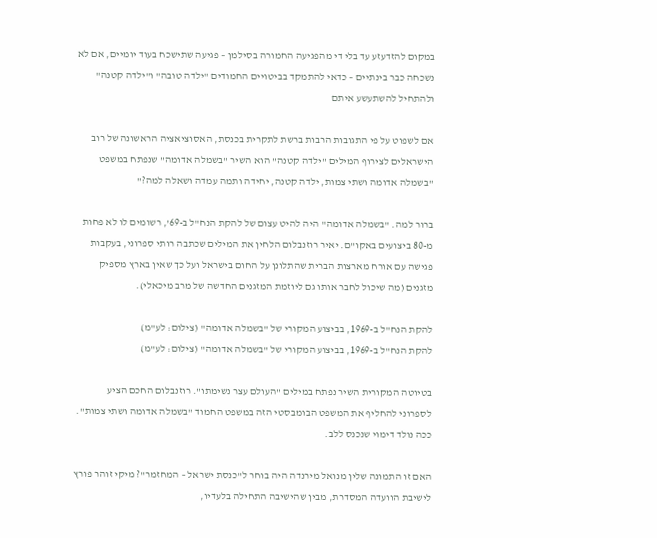במקום להזדעזע עד בלי די מהפגיעה החמורה בסילמן – פגיעה שתישכח בעוד יומיים, אם לא נשכחה כבר בינתיים – כדאי להתמקד בביטויים החמודים "ילדה טובה" ו"ילדה קטנה" ולהתחיל להשתעשע איתם

אם לשפוט על פי התגובות הרבות ברשת לתקרית בכנסת, האסוציאציה הראשונה של רוב הישראלים לצירוף המילים "ילדה קטנה" הוא השיר "בשמלה אדומה" שנפתח במשפט "בשמלה אדומה ושתי צמות, ילדה קטנה, יחידה ותמה עמדה ושאלה למה?"

ברור למה. "בשמלה אדומה" היה להיט עצום של להקת הנח"ל ב-69', רשומים לו לא פחות מ-80 ביצועים באקו"ם. יאיר רוזנבלום הלחין את המילים שכתבה רותי ספרוני, בעקבות פגישה עם אורח מארצות הברית שהתלונן על החום בישראל ועל כך שאין בארץ מספיק מזגנים (מה שיכול לחבר אותו גם ליוזמת המזגנים החדשה של מרב מיכאלי).

להקת הנח"ל ב-1969, בביצוע המקורי של "בשמלה אדומה" (צילום: לע"מ)
להקת הנח"ל ב-1969, בביצוע המקורי של "בשמלה אדומה" (צילום: לע"מ)

בטיוטה המקורית השיר נפתח במילים "העולם עצר נשימתו". רוזנבלום החכם הציע לספרוני להחליף את המשפט הבומבסטי הזה במשפט החמוד "בשמלה אדומה ושתי צמות". ככה נולד דימוי שנכנס ללב.

האם זו התמונה שלין מנואל מירנדה היה בוחר ל"כנסת ישראל – המחזמר"? מיקי זוהר פורץ לישיבת הוועדה המסדרת, מבין שהישיבה התחילה בלעדיו,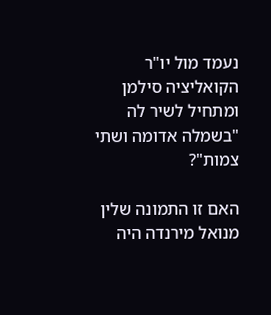נעמד מול יו"ר הקואליציה סילמן ומתחיל לשיר לה "בשמלה אדומה ושתי צמות"?

האם זו התמונה שלין מנואל מירנדה היה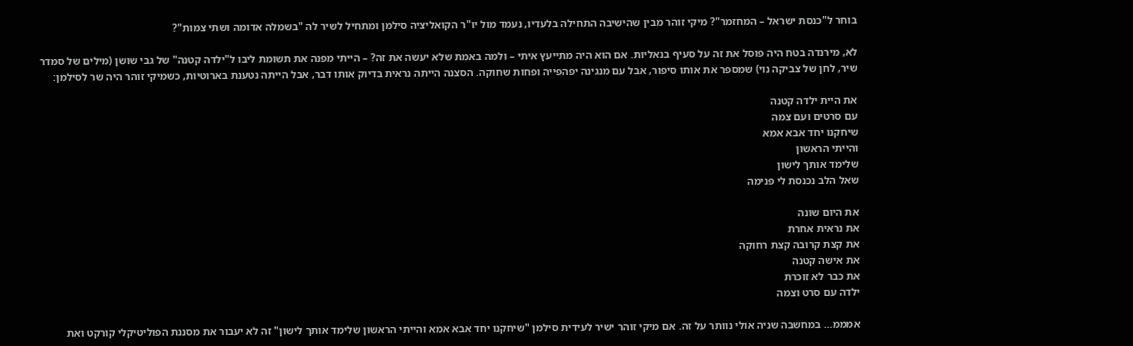בוחר ל"כנסת ישראל – המחזמר"? מיקי זוהר מבין שהישיבה התחילה בלעדיו, נעמד מול יו"ר הקואליציה סילמן ומתחיל לשיר לה "בשמלה אדומה ושתי צמות"?

לא, מירנדה בטח היה פוסל את זה על סעיף בנאליות. אם הוא היה מתייעץ איתי – ולמה באמת שלא יעשה את זה? – הייתי מפנה את תשומת ליבו ל"ילדה קטנה" של גבי שושן (מילים של סמדר שיר, לחן של צביקה נוי) שמספר את אותו סיפור, אבל עם מנגינה יפהפייה ופחות שחוקה. הסצנה הייתה נראית בדיוק אותו דבר, אבל הייתה נטענת בארוטיות, כשמיקי זוהר היה שר לסילמן:

את היית ילדה קטנה
עם סרטים ועם צמה
שיחקנו יחד אבא אמא
והייתי הראשון
שלימד אותך לישון
שאל הלב נכנסת לי פנימה

את היום שונה
את נראית אחרת
את קצת קרובה קצת רחוקה
את אישה קטנה
את כבר לא זוכרת
ילדה עם סרט וצמה

אמממ… במחשבה שניה אולי נוותר על זה. אם מיקי זוהר ישיר לעידית סילמן "שיחקנו יחד אבא אמא והייתי הראשון שלימד אותך לישון" זה לא יעבור את מסננת הפוליטיקלי קורקט ואת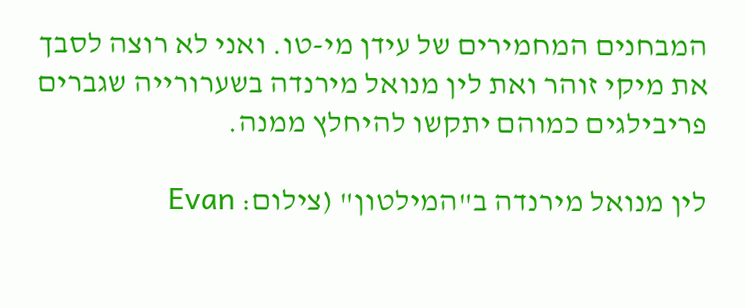המבחנים המחמירים של עידן מי-טו. ואני לא רוצה לסבך את מיקי זוהר ואת לין מנואל מירנדה בשערורייה שגברים פריבילגים כמוהם יתקשו להיחלץ ממנה.

לין מנואל מירנדה ב"המילטון" (צילום: Evan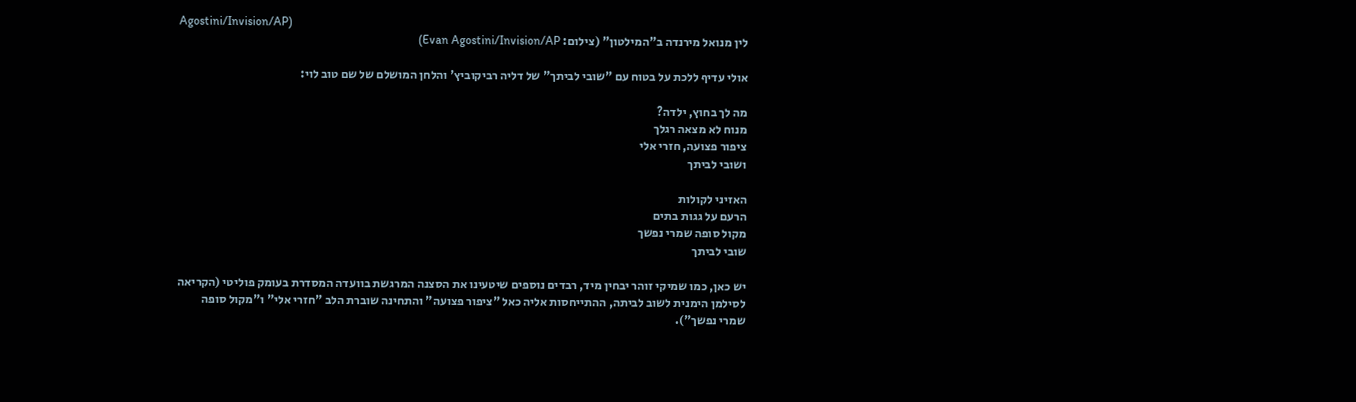Agostini/Invision/AP)
לין מנואל מירנדה ב"המילטון" (צילום: Evan Agostini/Invision/AP)

אולי עדיף ללכת על בטוח עם "שובי לביתך" של דליה רביקוביץ' והלחן המושלם של שם טוב לוי:

מה לך בחוץ, ילדה?
מנוח לא מצאה רגלך
ציפור פצועה, חזרי אלי
ושובי לביתך

האזיני לקולות
הרעם על גגות בתים
מקול סופה שמרי נפשך
שובי לביתך

יש כאן, כמו שמיקי זוהר יבחין מיד, רבדים נוספים שיטעינו את הסצנה המרגשת בוועדה המסדרת בעומק פוליטי (הקריאה לסילמן הימנית לשוב לביתה, ההתייחסות אליה כאל "ציפור פצועה" והתחינה שוברת הלב "חזרי אלי" ו"מקול סופה שמרי נפשך").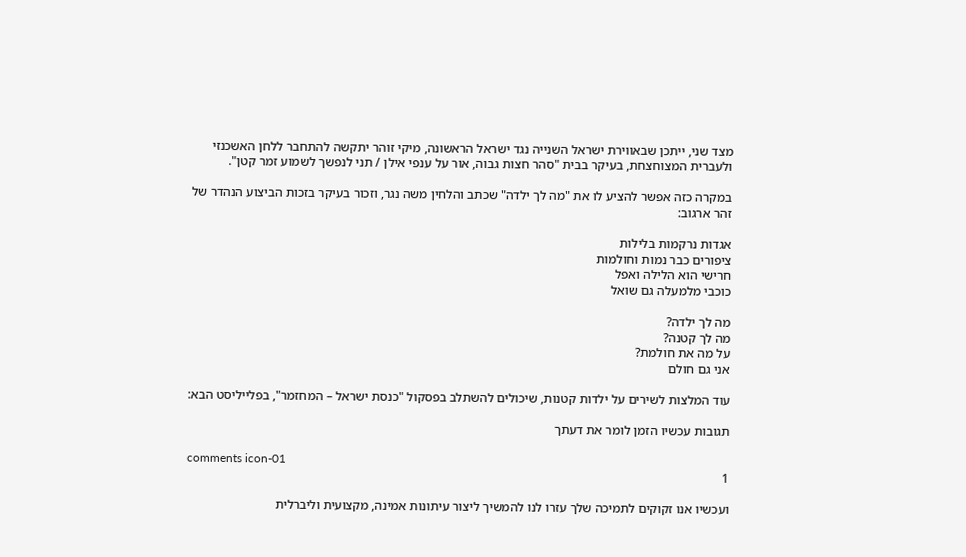מצד שני, ייתכן שבאווירת ישראל השנייה נגד ישראל הראשונה, מיקי זוהר יתקשה להתחבר ללחן האשכנזי ולעברית המצוחצחת, בעיקר בבית "סהר חצות גבוה, אור על ענפי אילן / תני לנפשך לשמוע זמר קטן".

במקרה כזה אפשר להציע לו את "מה לך ילדה" שכתב והלחין משה נגר, וזכור בעיקר בזכות הביצוע הנהדר של זהר ארגוב:

אגדות נרקמות בלילות
ציפורים כבר נמות וחולמות
חרישי הוא הלילה ואפל
כוכבי מלמעלה גם שואל

מה לך ילדה?
מה לך קטנה?
על מה את חולמת?
אני גם חולם

עוד המלצות לשירים על ילדות קטנות, שיכולים להשתלב בפסקול "כנסת ישראל – המחזמר", בפלייליסט הבא:

תגובות עכשיו הזמן לומר את דעתך

comments icon-01
1

ועכשיו אנו זקוקים לתמיכה שלך עזרו לנו להמשיך ליצור עיתונות אמינה, מקצועית וליברלית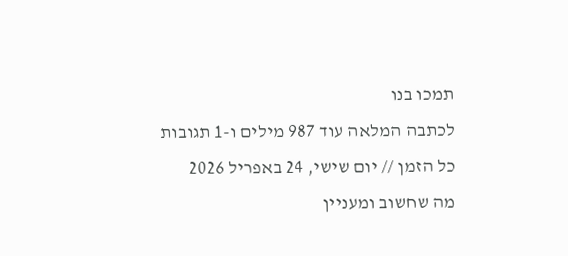תמכו בנו
לכתבה המלאה עוד 987 מילים ו-1 תגובות
כל הזמן // יום שישי, 24 באפריל 2026
מה שחשוב ומעניין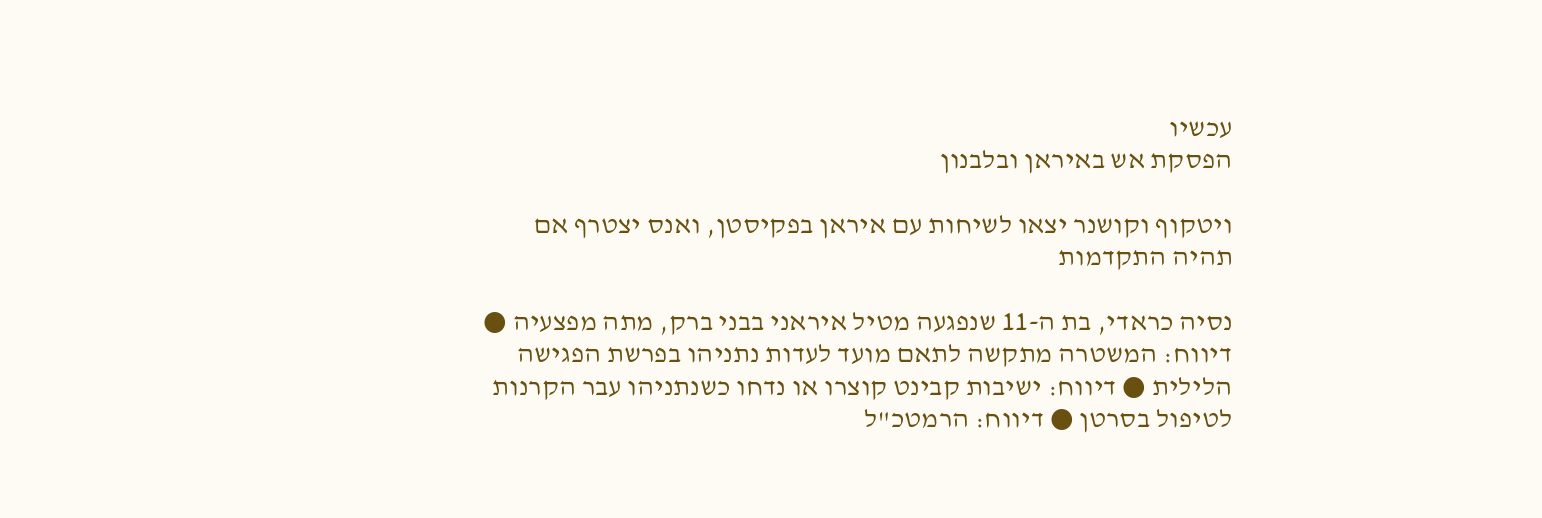עכשיו
הפסקת אש באיראן ובלבנון

ויטקוף וקושנר יצאו לשיחות עם איראן בפקיסטן, ואנס יצטרף אם תהיה התקדמות

נסיה כראדי, בת ה-11 שנפגעה מטיל איראני בבני ברק, מתה מפצעיה ● דיווח: המשטרה מתקשה לתאם מועד לעדות נתניהו בפרשת הפגישה הלילית ● דיווח: ישיבות קבינט קוצרו או נדחו כשנתניהו עבר הקרנות לטיפול בסרטן ● דיווח: הרמטכ"ל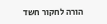הורה לחקור חשד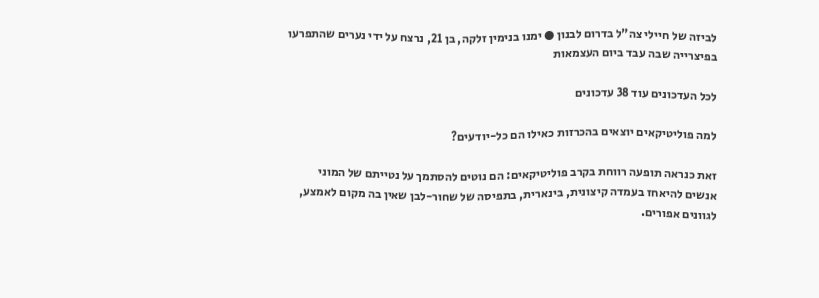לביזה של חיילי צה"ל בדרום לבנון ● ימנו בנימין זלקה, בן 21, נרצח על ידי נערים שהתפרעו בפיצרייה שבה עבד ביום העצמאות

לכל העדכונים עוד 38 עדכונים

למה פוליטיקאים יוצאים בהכרזות כאילו הם כל-יודעים?

זאת כנראה תופעה רווחת בקרב פוליטיקאים: הם נוטים להסתמך על נטייתם של המוני אנשים להיאחז בעמדה קיצונית, בינארית, בתפיסה של שחור-לבן שאין בה מקום לאמצע, לגוונים אפורים.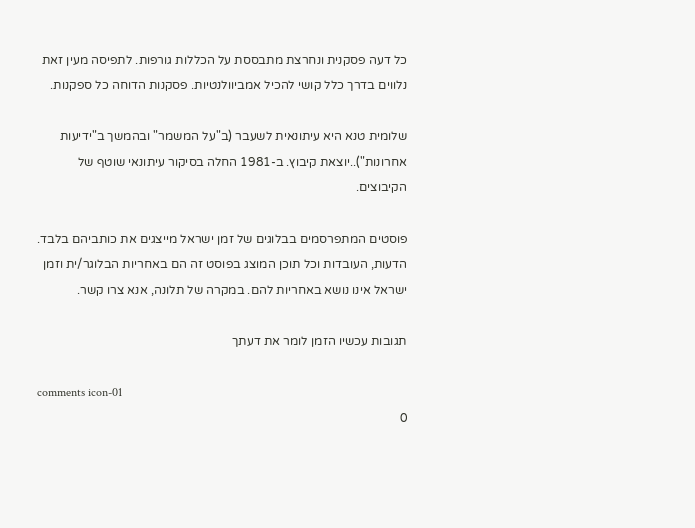כל דעה פסקנית ונחרצת מתבססת על הכללות גורפות. לתפיסה מעין זאת נלווים בדרך כלל קושי להכיל אמביוולנטיות. פסקנות הדוחה כל ספקנות.

שלומית טנא היא עיתונאית לשעבר (ב"על המשמר" ובהמשך ב"ידיעות אחרונות")..יוצאת קיבוץ. ב-1981 החלה בסיקור עיתונאי שוטף של הקיבוצים.

פוסטים המתפרסמים בבלוגים של זמן ישראל מייצגים את כותביהם בלבד. הדעות, העובדות וכל תוכן המוצג בפוסט זה הם באחריות הבלוגר/ית וזמן ישראל אינו נושא באחריות להם. במקרה של תלונה, אנא צרו קשר.

תגובות עכשיו הזמן לומר את דעתך

comments icon-01
0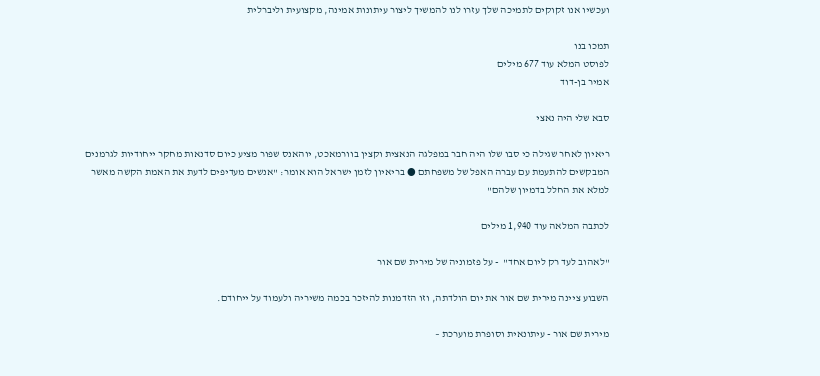ועכשיו אנו זקוקים לתמיכה שלך עזרו לנו להמשיך ליצור עיתונות אמינה, מקצועית וליברלית

תמכו בנו
לפוסט המלא עוד 677 מילים
אמיר בן-דוד

סבא שלי היה נאצי

ריאיון לאחר שגילה כי סבו שלו היה חבר במפלגה הנאצית וקצין בוורמאכט, יוהאנס שפור מציע כיום סדנאות מחקר ייחודיות לגרמנים המבקשים להתעמת עם עברה האפל של משפחתם ● בריאיון לזמן ישראל הוא אומר: "אנשים מעדיפים לדעת את האמת הקשה מאשר למלא את החלל בדמיון שלהם"

לכתבה המלאה עוד 1,940 מילים

"לאהוב לעד רק ליום אחד"  - על פזמוניה של מירית שם אור

השבוע ציינה מירית שם אור את יום הולדתה, וזו הזדמנות להיזכר בכמה משיריה ולעמוד על ייחודם.

מירית שם אור - עיתונאית וסופרת מוערכת –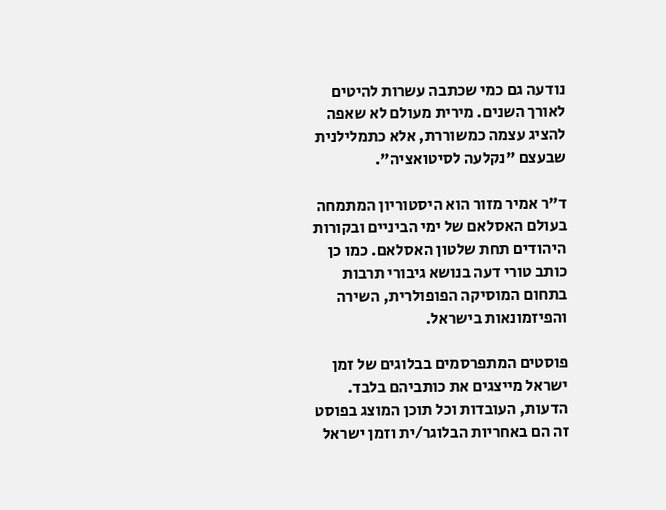נודעה גם כמי שכתבה עשרות להיטים לאורך השנים. מירית מעולם לא שאפה להציג עצמה כמשוררת, אלא כתמלילנית שבעצם "נקלעה לסיטואציה".

ד"ר אמיר מזור הוא היסטוריון המתמחה בעולם האסלאם של ימי הביניים ובקורות היהודים תחת שלטון האסלאם. כמו כן כותב טורי דעה בנושא גיבורי תרבות בתחום המוסיקה הפופולרית, השירה והפיזמונאות בישראל.

פוסטים המתפרסמים בבלוגים של זמן ישראל מייצגים את כותביהם בלבד. הדעות, העובדות וכל תוכן המוצג בפוסט זה הם באחריות הבלוגר/ית וזמן ישראל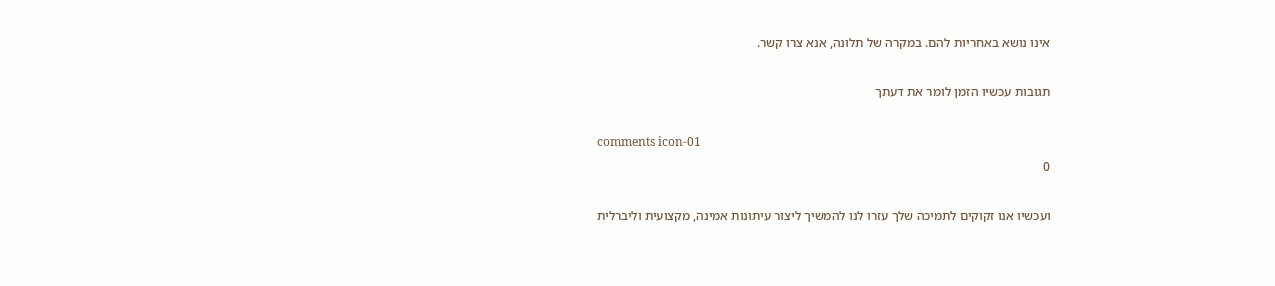אינו נושא באחריות להם. במקרה של תלונה, אנא צרו קשר.

תגובות עכשיו הזמן לומר את דעתך

comments icon-01
0

ועכשיו אנו זקוקים לתמיכה שלך עזרו לנו להמשיך ליצור עיתונות אמינה, מקצועית וליברלית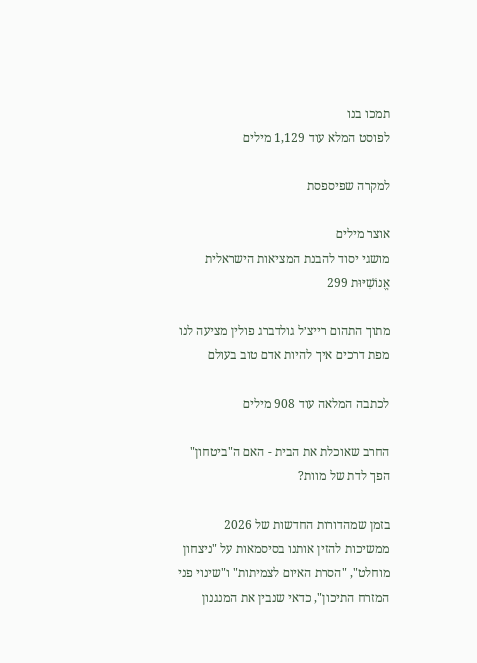תמכו בנו
לפוסט המלא עוד 1,129 מילים

למקרה שפיספסת

אוצר מילים
מושגי יסוד להבנת המציאות הישראלית
אֱנוֹשִׁיּוּת 299

מתוך התהום רייצ׳ל גולדברג פולין מציעה לנו מפת דרכים איך להיות אדם טוב בעולם

לכתבה המלאה עוד 908 מילים

החרב שאוכלת את הבית - האם ה"ביטחון" הפך לדת של מוות?

בזמן שמהדורות החדשות של 2026 ממשיכות להזין אותנו בסיסמאות על "ניצחון מוחלט", "הסרת האיום לצמיתות" ו"שינוי פני המזרח התיכון", כדאי שנבין את המנגנון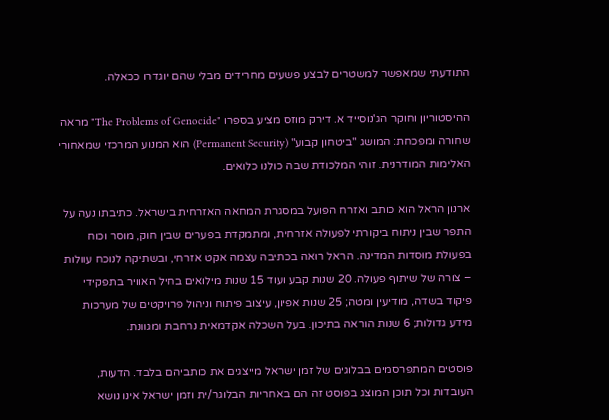התודעתי שמאפשר למשטרים לבצע פשעים מחרידים מבלי שהם יוגדרו ככאלה.

ההיסטוריון וחוקר הג'נוסייד א. דירק מוזס מציע בספרו "The Problems of Genocide" מראה שחורה ומפכחת: המושג "ביטחון קבוע" (Permanent Security) הוא המנוע המרכזי שמאחורי האלימות המודרנית. זוהי המלכודת שבה כולנו כלואים.

ארנון הראל הוא כותב ואזרח הפועל במסגרת המחאה האזרחית בישראל. כתיבתו נעה על התפר שבין ניתוח ביקורתי לפעולה אזרחית, ומתמקדת בפערים שבין חוק, מוסר וכוח בפעולת מוסדות המדינה. הראל רואה בכתיבה עצמה אקט אזרחי, ובשתיקה לנוכח עוולות – צורה של שיתוף פעולה. 20 שנות קבע ועוד 15 שנות מילואים בחיל האוויר בתפקידי פיקוד בשדה, מודיעין ומטה; 25 שנות אפיון, עיצוב פיתוח וניהול פרויקטים של מערכות מידע גדולות; 6 שנות הוראה בתיכון. בעל השכלה אקדמאית נרחבת ומגוונת.

פוסטים המתפרסמים בבלוגים של זמן ישראל מייצגים את כותביהם בלבד. הדעות, העובדות וכל תוכן המוצג בפוסט זה הם באחריות הבלוגר/ית וזמן ישראל אינו נושא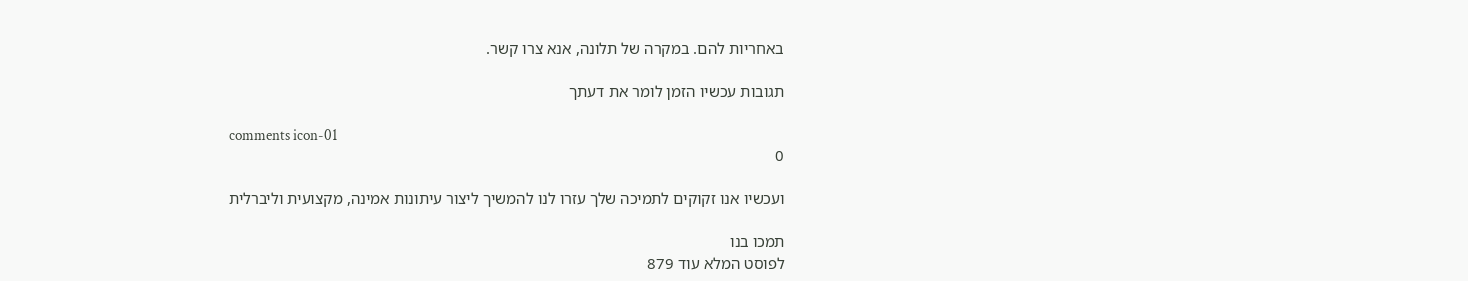באחריות להם. במקרה של תלונה, אנא צרו קשר.

תגובות עכשיו הזמן לומר את דעתך

comments icon-01
0

ועכשיו אנו זקוקים לתמיכה שלך עזרו לנו להמשיך ליצור עיתונות אמינה, מקצועית וליברלית

תמכו בנו
לפוסט המלא עוד 879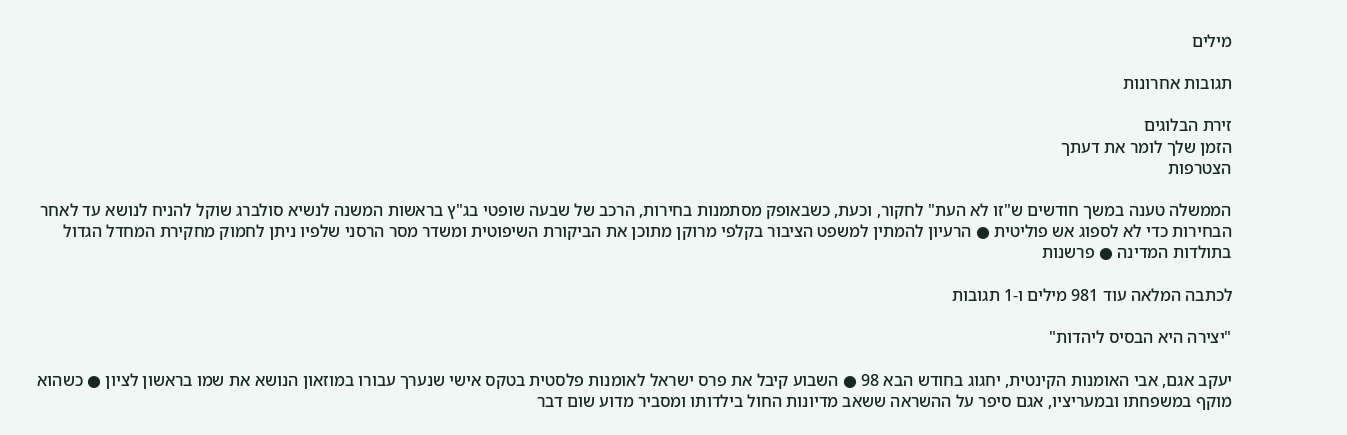מילים

תגובות אחרונות

זירת הבלוגים
הזמן שלך לומר את דעתך
הצטרפות

הממשלה טענה במשך חודשים ש"זו לא העת" לחקור, וכעת, כשבאופק מסתמנות בחירות, הרכב של שבעה שופטי בג"ץ בראשות המשנה לנשיא סולברג שוקל להניח לנושא עד לאחר הבחירות כדי לא לספוג אש פוליטית ● הרעיון להמתין למשפט הציבור בקלפי מרוקן מתוכן את הביקורת השיפוטית ומשדר מסר הרסני שלפיו ניתן לחמוק מחקירת המחדל הגדול בתולדות המדינה ● פרשנות

לכתבה המלאה עוד 981 מילים ו-1 תגובות

"יצירה היא הבסיס ליהדות"

יעקב אגם, אבי האומנות הקינטית, יחגוג בחודש הבא 98 ● השבוע קיבל את פרס ישראל לאומנות פלסטית בטקס אישי שנערך עבורו במוזאון הנושא את שמו בראשון לציון ● כשהוא מוקף במשפחתו ובמעריציו, אגם סיפר על ההשראה ששאב מדיונות החול בילדותו ומסביר מדוע שום דבר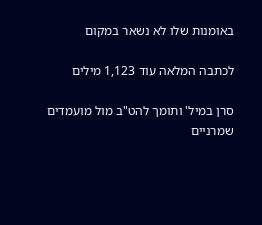באומנות שלו לא נשאר במקום

לכתבה המלאה עוד 1,123 מילים

סרן במיל' ותומך להט"ב מול מועמדים שמרניים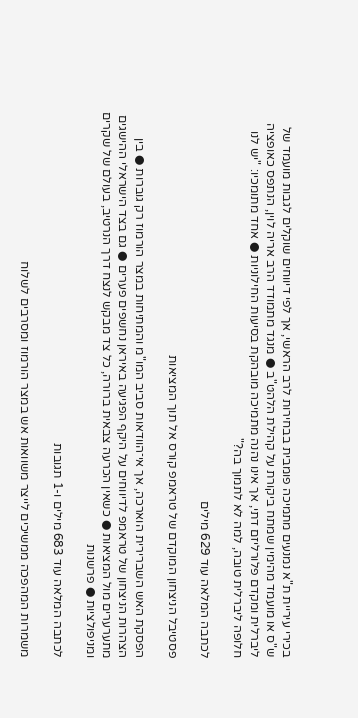בכירי עיריית ת"א נמנעים מתמיכה פומבית בבחירות לרב הראשי, אך לפי דיווחים שוקלים לגבות מועמד של ש"ס או מועמד מהימין שמתח ביקורת על קהילת הלהט"ב ● מנגד מתמודד הרב אריה לוין, הנתפס כאופציה ליברלית ומקדם פלורליזם דתי, אך אינו נהנה מתמיכה מובהקת בסיעות החילוניות ● אחד מתומכיו: "יש לנו חלופה ליברלית טובה, למה לא לתמוך בה?"

לכתבה המלאה עוד 629 מילים

פסטיבל הניצחון המוקדם של טראמפ קורס אל תוך המציאות

הפסקת האש השברירית הוארכה, אך אי־הוודאות סביב המו"מ והמתיחות במצר הורמוז רק גוברות ● בין הצהרות הניצחון של טראמפ לדיווחים על היקף הפגיעה באיראן נחשפים פערים ● גם בצד הישראלי ההישגים מתערערים מול המציאות ● כשאין הכרעה צבאית ברורה, כל צד מבקש לנצח דרך הנרטיב, בעולם של שקרים ומניפולציות ● פרשנות

לכתבה המלאה עוד 683 מילים ו-1 תגובות

משמרות המהפכה ממשיכים לייצר משוואות אש במצר הורמוז ומסרבים לשלוח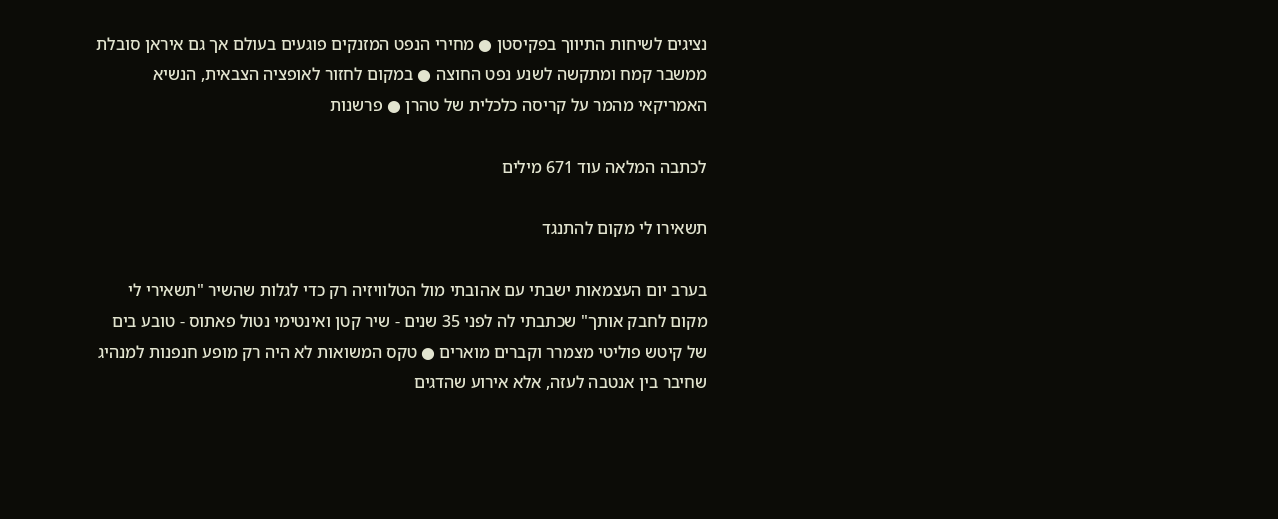נציגים לשיחות התיווך בפקיסטן ● מחירי הנפט המזנקים פוגעים בעולם אך גם איראן סובלת ממשבר קמח ומתקשה לשנע נפט החוצה ● במקום לחזור לאופציה הצבאית, הנשיא האמריקאי מהמר על קריסה כלכלית של טהרן ● פרשנות

לכתבה המלאה עוד 671 מילים

תשאירו לי מקום להתנגד

בערב יום העצמאות ישבתי עם אהובתי מול הטלוויזיה רק כדי לגלות שהשיר "תשאירי לי מקום לחבק אותך" שכתבתי לה לפני 35 שנים - שיר קטן ואינטימי נטול פאתוס - טובע בים של קיטש פוליטי מצמרר וקברים מוארים ● טקס המשואות לא היה רק מופע חנפנות למנהיג שחיבר בין אנטבה לעזה, אלא אירוע שהדגים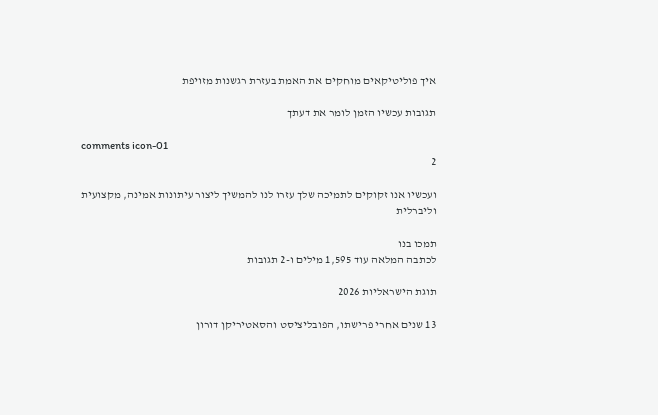איך פוליטיקאים מוחקים את האמת בעזרת רגשנות מזויפת

תגובות עכשיו הזמן לומר את דעתך

comments icon-01
2

ועכשיו אנו זקוקים לתמיכה שלך עזרו לנו להמשיך ליצור עיתונות אמינה, מקצועית וליברלית

תמכו בנו
לכתבה המלאה עוד 1,595 מילים ו-2 תגובות

תוגת הישראליות 2026

13 שנים אחרי פרישתו, הפובליציסט והסאטיריקן דורון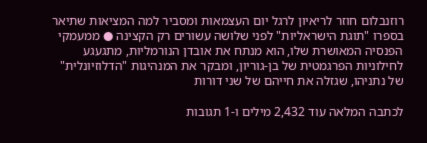רוזנבלום חוזר לריאיון לרגל יום העצמאות ומסביר למה המציאות שתיאר בספרו "תוגת הישראליות" לפני שלושה עשורים רק הקצינה ● ממעמקי הפנסיה המאושרת שלו, הוא מנתח את אובדן הנורמליות, מתגעגע לחילוניות הפרגמטית של בן-גוריון, ומבקר את המנהיגות "הדלוזיונלית" של נתניהו, שגזלה את חייהם של שני דורות

לכתבה המלאה עוד 2,432 מילים ו-1 תגובות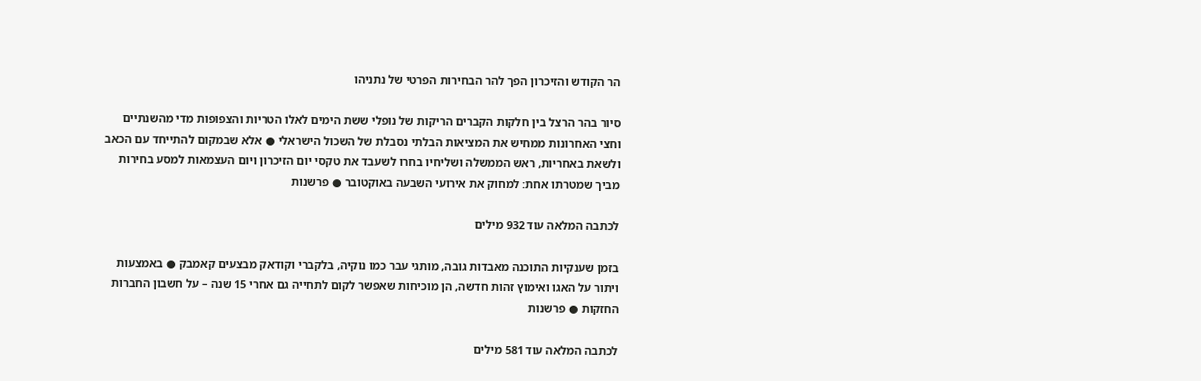הר הקודש והזיכרון הפך להר הבחירות הפרטי של נתניהו

סיור בהר הרצל בין חלקות הקברים הריקות של נופלי ששת הימים לאלו הטריות והצפופות מדי מהשנתיים וחצי האחרונות ממחיש את המציאות הבלתי נסבלת של השכול הישראלי ● אלא שבמקום להתייחד עם הכאב ולשאת באחריות, ראש הממשלה ושליחיו בחרו לשעבד את טקסי יום הזיכרון ויום העצמאות למסע בחירות מביך שמטרתו אחת: למחוק את אירועי השבעה באוקטובר ● פרשנות

לכתבה המלאה עוד 932 מילים

בזמן שענקיות התוכנה מאבדות גובה, מותגי עבר כמו נוקיה, בלקברי וקודאק מבצעים קאמבק ● באמצעות ויתור על האגו ואימוץ זהות חדשה, הן מוכיחות שאפשר לקום לתחייה גם אחרי 15 שנה – על חשבון החברות החזקות ● פרשנות

לכתבה המלאה עוד 581 מילים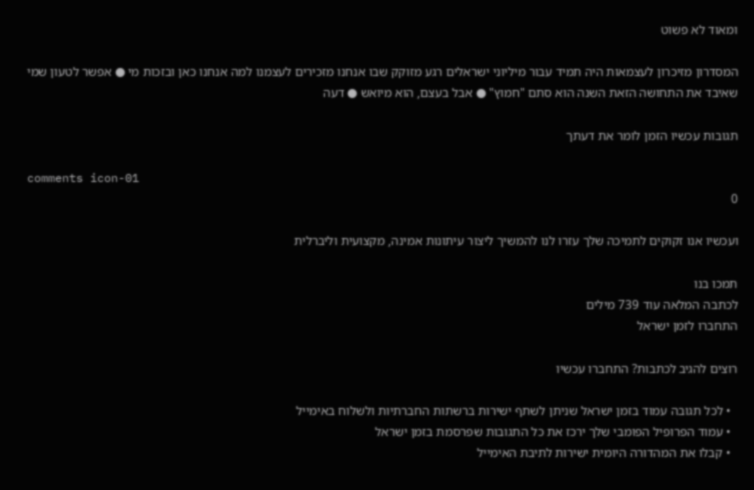ומאוד לא פשוט

המסדרון מזיכרון לעצמאות היה תמיד עבור מיליוני ישראלים רגע מזוקק שבו אנחנו מזכירים לעצמנו למה אנחנו כאן ובזכות מי ● אפשר לטעון שמי שאיבד את התחושה הזאת השנה הוא סתם "חמוץ" ● אבל בעצם, הוא מיואש ● דעה

תגובות עכשיו הזמן לומר את דעתך

comments icon-01
0

ועכשיו אנו זקוקים לתמיכה שלך עזרו לנו להמשיך ליצור עיתונות אמינה, מקצועית וליברלית

תמכו בנו
לכתבה המלאה עוד 739 מילים
התחברו לזמן ישראל

רוצים להגיב לכתבות? התחברו עכשיו

  • לכל תגובה עמוד בזמן ישראל שניתן לשתף ישירות ברשתות החברתיות ולשלוח באימייל
  • עמוד הפרופיל הפומבי שלך ירכז את כל התגובות שפרסמת בזמן ישראל
  • קבלו את המהדורה היומית ישירות לתיבת האימייל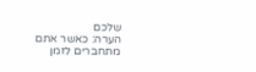שלכם
הערה: כאשר אתם מתחברים לזמן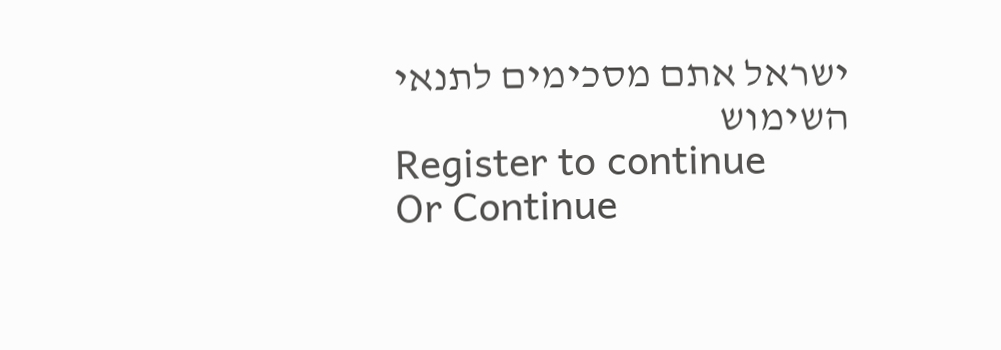ישראל אתם מסכימים לתנאי השימוש
Register to continue
Or Continue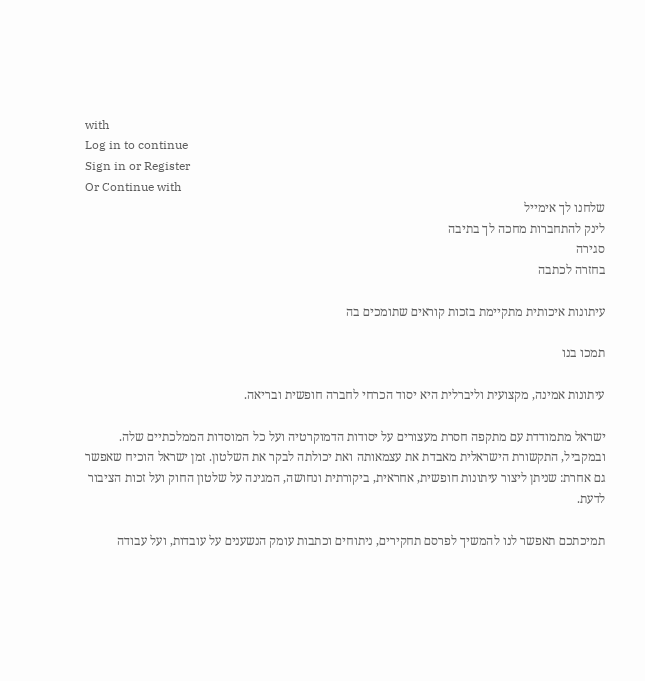with
Log in to continue
Sign in or Register
Or Continue with
שלחנו לך אימייל
לינק להתחברות מחכה לך בתיבה
סגירה
בחזרה לכתבה

עיתונות איכותית מתקיימת בזכות קוראים שתומכים בה

תמכו בנו

עיתונות אמינה, מקצועית וליברלית היא יסוד הכרחי לחברה חופשית ובריאה.

ישראל מתמודדת עם מתקפה חסרת מעצורים על יסודות הדמוקרטיה ועל כל המוסדות הממלכתיים שלה. ובמקביל, התקשורת הישראלית מאבדת את עצמאותה ואת יכולתה לבקר את השלטון. זמן ישראל הוכיח שאפשר גם אחרת: שניתן ליצור עיתונות חופשית, אחראית, ביקורתית ונחושה, המגינה על שלטון החוק ועל זכות הציבור לדעת.

תמיכתכם תאפשר לנו להמשיך לפרסם תחקירים, ניתוחים וכתבות עומק הנשענים על עובדות, ועל עבודה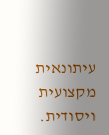עיתונאית מקצועית ויסודית.